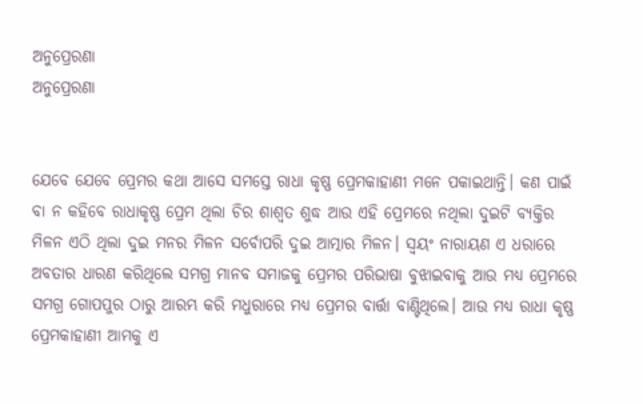ଅନୁପ୍ରେରଣା
ଅନୁପ୍ରେରଣା


ଯେବେ ଯେବେ ପ୍ରେମର କଥା ଆସେ ସମସ୍ତେ ରାଧା କୃଷ୍ଣ ପ୍ରେମକାହାଣୀ ମନେ ପକାଇଥାନ୍ତି। କଣ ପାଇଁ ବା ନ କହିବେ ରାଧାକୃଷ୍ଣ ପ୍ରେମ ଥିଲା ଚିର ଶାଶ୍ଵତ ଶୁଦ୍ଧ ଆଉ ଏହି ପ୍ରେମରେ ନଥିଲା ଦୁଇଟି ବ୍ୟକ୍ତିର ମିଳନ ଏଠି ଥିଲା ଦୁଇ ମନର ମିଳନ ସର୍ବୋପରି ଦୁଇ ଆତ୍ମାର ମିଳନ। ସ୍ଵୟଂ ନାରାୟଣ ଏ ଧରାରେ ଅବତାର ଧାରଣ କରିଥିଲେ ସମଗ୍ର ମାନବ ସମାଜକୁ ପ୍ରେମର ପରିଭାଷା ବୁଝାଇବାକୁ ଆଉ ମଧ୍ୟ ପ୍ରେମରେ ସମଗ୍ର ଗୋପପୁର ଠାରୁ ଆରମ୍ଭ କରି ମଧୁରାରେ ମଧ୍ୟ ପ୍ରେମର ବାର୍ତ୍ତା ବାଣ୍ଟିଥିଲେ। ଆଉ ମଧ୍ୟ ରାଧା କୃଷ୍ଣ ପ୍ରେମକାହାଣୀ ଆମକୁ ଏ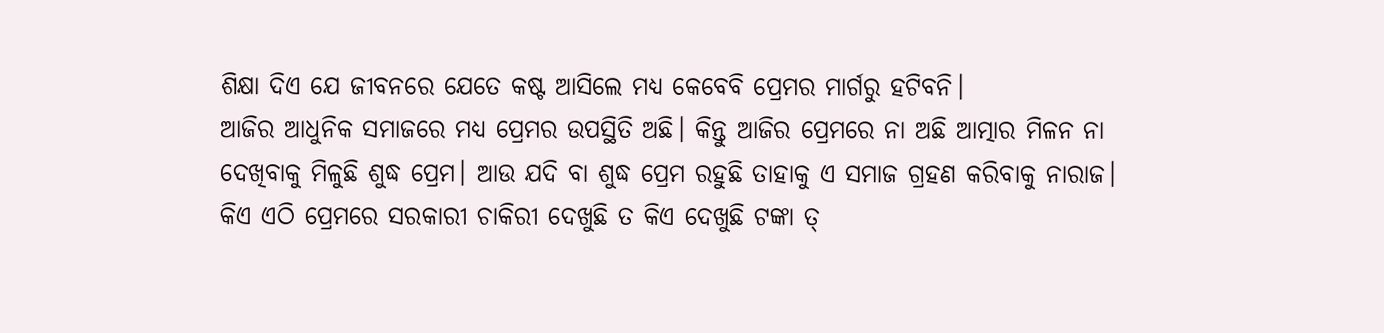ଶିକ୍ଷା ଦିଏ ଯେ ଜୀବନରେ ଯେତେ କଷ୍ଟ ଆସିଲେ ମଧ୍ୟ କେବେବି ପ୍ରେମର ମାର୍ଗରୁ ହଟିବନି।
ଆଜିର ଆଧୁନିକ ସମାଜରେ ମଧ୍ୟ ପ୍ରେମର ଉପସ୍ଥିତି ଅଛି। କିନ୍ତୁ ଆଜିର ପ୍ରେମରେ ନା ଅଛି ଆତ୍ମାର ମିଳନ ନା ଦେଖିବାକୁ ମିଳୁଛି ଶୁଦ୍ଧ ପ୍ରେମ। ଆଉ ଯଦି ବା ଶୁଦ୍ଧ ପ୍ରେମ ରହୁଛି ତାହାକୁ ଏ ସମାଜ ଗ୍ରହଣ କରିବାକୁ ନାରାଜ। କିଏ ଏଠି ପ୍ରେମରେ ସରକାରୀ ଚାକିରୀ ଦେଖୁଛି ତ କିଏ ଦେଖୁଛି ଟଙ୍କା ତ୍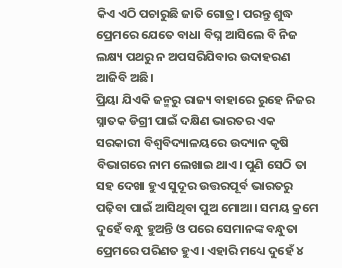କିଏ ଏଠି ପଚାରୁଛି ଜାତି ଗୋତ୍ର। ପରନ୍ତୁ ଶୁଦ୍ଧ ପ୍ରେମରେ ଯେତେ ବାଧା ବିଘ୍ନ ଆସିଲେ ବି ନିଜ ଲକ୍ଷ୍ୟ ପଥରୁ ନ ଅପସରିଯିବାର ଉଦାହରଣ ଆଜିବି ଅଛି।
ପ୍ରିୟା ଯିଏକି ଜନ୍ମରୁ ରାଜ୍ୟ ବାହାରେ ରୁହେ ନିଜର ସ୍ନାତକ ଡିଗ୍ରୀ ପାଇଁ ଦକ୍ଷିଣ ଭାରତର ଏକ ସରକାରୀ ବିଶ୍ୱବିଦ୍ୟାଳୟରେ ଉଦ୍ୟାନ କୃଷି ବିଭାଗରେ ନାମ ଲେଖାଇ ଥାଏ। ପୁଣି ସେଠି ତା ସହ ଦେଖା ହୁଏ ସୁଦୂର ଉତ୍ତରପୂର୍ବ ଭାରତରୁ ପଢ଼ିବା ପାଇଁ ଆସିଥିବା ପୁଅ ମୋଆ। ସମୟ କ୍ରମେ ଦୁହେଁ ବନ୍ଧୁ ହୁଅନ୍ତି ଓ ପରେ ସେମାନଙ୍କ ବନ୍ଧୁତା ପ୍ରେମରେ ପରିଣତ ହୁଏ। ଏହାରି ମଧ୍ୟେ ଦୁହେଁ ୪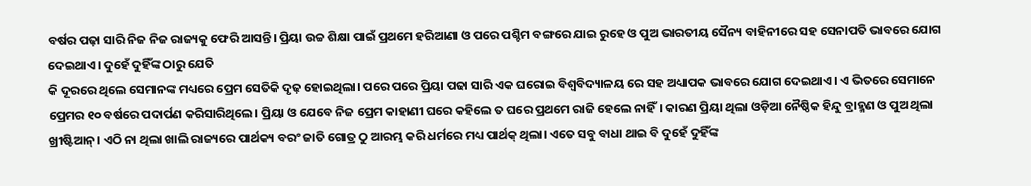ବର୍ଷର ପଢ଼ା ସାରି ନିଜ ନିଜ ରାଜ୍ୟକୁ ଫେରି ଆସନ୍ତି। ପ୍ରିୟା ଉଚ୍ଚ ଶିକ୍ଷା ପାଇଁ ପ୍ରଥମେ ହରିଆଣା ଓ ପରେ ପଶ୍ଚିମ ବଙ୍ଗରେ ଯାଇ ରୁହେ ଓ ପୁଅ ଭାରତୀୟ ସୈନ୍ୟ ବାହିନୀରେ ସହ ସେନାପତି ଭାବରେ ଯୋଗ ଦେଇଥାଏ। ଦୁହେଁ ଦୁହିଁଙ୍କ ଠାରୁ ଯେତି
କି ଦୂରରେ ଥିଲେ ସେମାନଙ୍କ ମଧ୍ୟରେ ପ୍ରେମ ସେତିକି ଦୃଢ଼ ହୋଇଥିଲା। ପରେ ପରେ ପ୍ରିୟା ପଢା ସାରି ଏକ ଘରୋଇ ବିଶ୍ବବିଦ୍ୟାଳୟ ରେ ସହ ଅଧ୍ୟାପକ ଭାବରେ ଯୋଗ ଦେଇଥାଏ। ଏ ଭିତରେ ସେମାନେ ପ୍ରେମର ୧୦ ବର୍ଷରେ ପଦାର୍ପଣ କରିସାରିଥିଲେ। ପ୍ରିୟା ଓ ଯେବେ ନିଜ ପ୍ରେମ କାହାଣୀ ଘରେ କହିଲେ ତ ଘରେ ପ୍ରଥମେ ରାଜି ହେଲେ ନାହିଁ। କାରଣ ପ୍ରିୟା ଥିଲା ଓଡ଼ିଆ ନୈଷ୍ଠିକ ହିନ୍ଦୁ ବ୍ରାହ୍ମଣ ଓ ପୁଅ ଥିଲା ଖ୍ରୀଷ୍ଟିଆନ୍। ଏଠି ନା ଥିଲା ଖାଲି ରାଜ୍ୟରେ ପାର୍ଥକ୍ୟ ବରଂ ଜାତି ଗୋତ୍ର ଠୁ ଆରମ୍ଭ କରି ଧର୍ମରେ ମଧ୍ୟ ପାର୍ଥକ୍ ଥିଲା। ଏତେ ସବୁ ବାଧା ଥାଇ ବି ଦୁହେଁ ଦୁହିଁଙ୍କ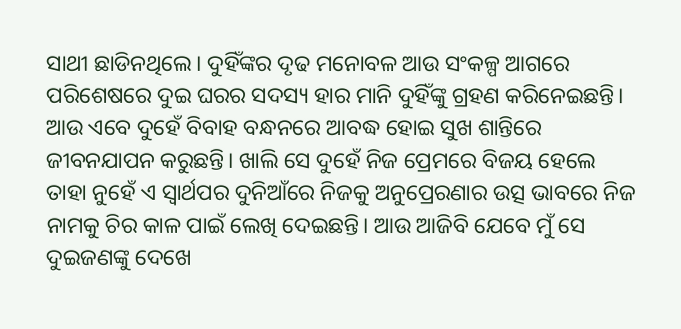ସାଥୀ ଛାଡିନଥିଲେ। ଦୁହିଁଙ୍କର ଦୃଢ ମନୋବଳ ଆଉ ସଂକଳ୍ପ ଆଗରେ ପରିଶେଷରେ ଦୁଇ ଘରର ସଦସ୍ୟ ହାର ମାନି ଦୁହିଁଙ୍କୁ ଗ୍ରହଣ କରିନେଇଛନ୍ତି। ଆଉ ଏବେ ଦୁହେଁ ବିବାହ ବନ୍ଧନରେ ଆବଦ୍ଧ ହୋଇ ସୁଖ ଶାନ୍ତିରେ ଜୀବନଯାପନ କରୁଛନ୍ତି। ଖାଲି ସେ ଦୁହେଁ ନିଜ ପ୍ରେମରେ ବିଜୟ ହେଲେ ତାହା ନୁହେଁ ଏ ସ୍ୱାର୍ଥପର ଦୁନିଆଁରେ ନିଜକୁ ଅନୁପ୍ରେରଣାର ଉତ୍ସ ଭାବରେ ନିଜ ନାମକୁ ଚିର କାଳ ପାଇଁ ଲେଖି ଦେଇଛନ୍ତି। ଆଉ ଆଜିବି ଯେବେ ମୁଁ ସେ ଦୁଇଜଣଙ୍କୁ ଦେଖେ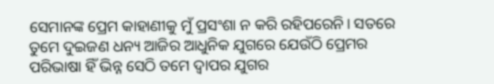ସେମାନଙ୍କ ପ୍ରେମ କାହାଣୀକୁ ମୁଁ ପ୍ରସଂଶା ନ କରି ରହିପରେନି। ସତରେ ତୁମେ ଦୁଇଜଣ ଧନ୍ୟ ଆଜିର ଆଧୁନିକ ଯୁଗରେ ଯେଉଁଠି ପ୍ରେମର ପରିଭାଷା ହିଁ ଭିନ୍ନ ସେଠି ତମେ ଦ୍ୱାପର ଯୁଗର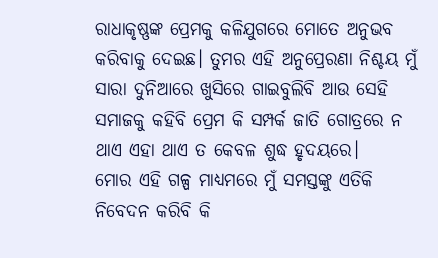ରାଧାକୃଷ୍ଣଙ୍କ ପ୍ରେମକୁ କଳିଯୁଗରେ ମୋତେ ଅନୁଭବ କରିବାକୁ ଦେଇଛ। ତୁମର ଏହି ଅନୁପ୍ରେରଣା ନିଶ୍ଚୟ ମୁଁ ସାରା ଦୁନିଆରେ ଖୁସିରେ ଗାଇବୁଲିବି ଆଉ ସେହି ସମାଜକୁ କହିବି ପ୍ରେମ କି ସମ୍ପର୍କ ଜାତି ଗୋତ୍ରରେ ନ ଥାଏ ଏହା ଥାଏ ତ କେବଳ ଶୁଦ୍ଧ ହୃଦୟରେ।
ମୋର ଏହି ଗଳ୍ପ ମାଧ୍ୟମରେ ମୁଁ ସମସ୍ତଙ୍କୁ ଏତିକି ନିବେଦନ କରିବି କି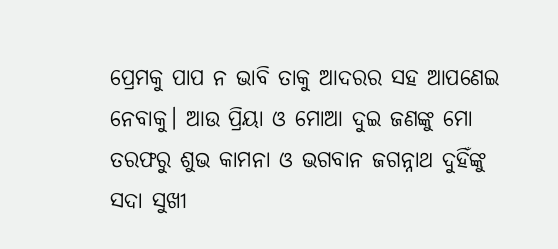ପ୍ରେମକୁ ପାପ ନ ଭାବି ତାକୁ ଆଦରର ସହ ଆପଣେଇ ନେବାକୁ। ଆଉ ପ୍ରିୟା ଓ ମୋଆ ଦୁଇ ଜଣଙ୍କୁ ମୋ ତରଫରୁ ଶୁଭ କାମନା ଓ ଭଗବାନ ଜଗନ୍ନାଥ ଦୁହିଁଙ୍କୁ ସଦା ସୁଖୀ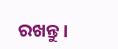ରଖନ୍ତୁ।